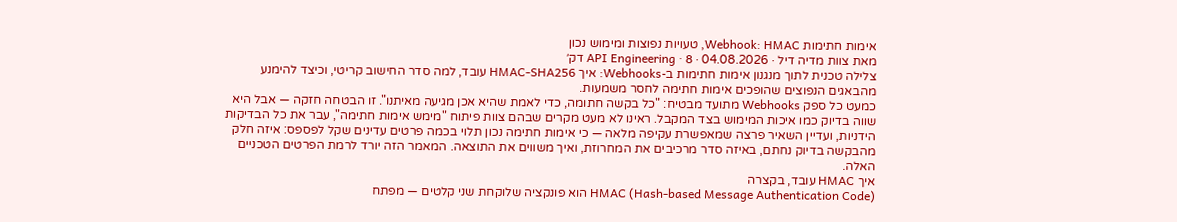אימות חתימות Webhook: HMAC, טעויות נפוצות ומימוש נכון
מאת צוות מדיה דיל · 04.08.2026 · API Engineering · 8 דק׳
צלילה טכנית לתוך מנגנון אימות חתימות ב-Webhooks: איך HMAC-SHA256 עובד, למה סדר החישוב קריטי, וכיצד להימנע מהבאגים הנפוצים שהופכים אימות חתימה לחסר משמעות.
כמעט כל ספק Webhooks מתועד מבטיח: "כל בקשה חתומה, כדי לאמת שהיא אכן מגיעה מאיתנו". זו הבטחה חזקה — אבל היא שווה בדיוק כמו איכות המימוש בצד המקבל. ראינו לא מעט מקרים שבהם צוות פיתוח "מימש אימות חתימה", עבר את כל הבדיקות הידניות, ועדיין השאיר פרצה שמאפשרת עקיפה מלאה — כי אימות חתימה נכון תלוי בכמה פרטים עדינים שקל לפספס: איזה חלק מהבקשה בדיוק נחתם, באיזה סדר מרכיבים את המחרוזת, ואיך משווים את התוצאה. המאמר הזה יורד לרמת הפרטים הטכניים האלה.
איך HMAC עובד, בקצרה
HMAC (Hash-based Message Authentication Code) הוא פונקציה שלוקחת שני קלטים — מפתח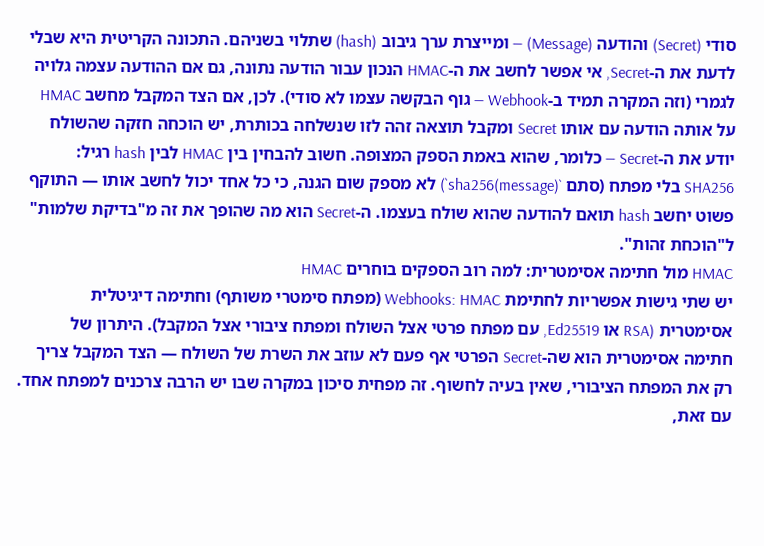סודי (Secret) והודעה (Message) — ומייצרת ערך גיבוב (hash) שתלוי בשניהם. התכונה הקריטית היא שבלי לדעת את ה-Secret, אי אפשר לחשב את ה-HMAC הנכון עבור הודעה נתונה, גם אם ההודעה עצמה גלויה לגמרי (וזה המקרה תמיד ב-Webhook — גוף הבקשה עצמו לא סודי). לכן, אם הצד המקבל מחשב HMAC על אותה הודעה עם אותו Secret ומקבל תוצאה זהה לזו שנשלחה בכותרת, יש הוכחה חזקה שהשולח יודע את ה-Secret — כלומר, שהוא באמת הספק המצופה. חשוב להבחין בין HMAC לבין hash רגיל: SHA256 בלי מפתח (סתם `sha256(message)`) לא מספק שום הגנה, כי כל אחד יכול לחשב אותו — התוקף פשוט יחשב hash תואם להודעה שהוא שולח בעצמו. ה-Secret הוא מה שהופך את זה מ"בדיקת שלמות" ל"הוכחת זהות".
HMAC מול חתימה אסימטרית: למה רוב הספקים בוחרים HMAC
יש שתי גישות אפשריות לחתימת Webhooks: HMAC (מפתח סימטרי משותף) וחתימה דיגיטלית אסימטרית (RSA או Ed25519, עם מפתח פרטי אצל השולח ומפתח ציבורי אצל המקבל). היתרון של חתימה אסימטרית הוא שה-Secret הפרטי אף פעם לא עוזב את השרת של השולח — הצד המקבל צריך רק את המפתח הציבורי, שאין בעיה לחשוף. זה מפחית סיכון במקרה שבו יש הרבה צרכנים למפתח אחד. עם זאת,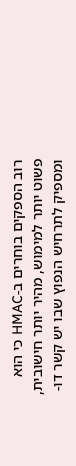רוב הספקים בוחרים ב-HMAC כי הוא פשוט יותר למימוש, מהיר יותר חישובית, ומספיק לתרחיש הנפוץ שבו יש קשר דו-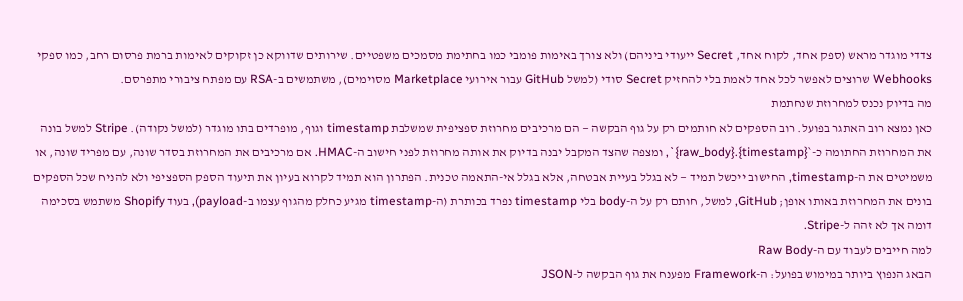צדדי מוגדר מראש (ספק אחד, לקוח אחד, Secret ייעודי ביניהם) ולא צורך באימות פומבי כמו בחתימת מסמכים משפטיים. שירותים שדווקא כן זקוקים לאימות ברמת פרסום רחב, כמו ספקי Webhooks שרוצים לאפשר לכל אחד לאמת בלי להחזיק Secret סודי (למשל GitHub עבור אירועי Marketplace מסוימים), משתמשים ב-RSA עם מפתח ציבורי מתפרסם.
מה בדיוק נכנס למחרוזת שנחתמת
כאן נמצא רוב האתגר בפועל. רוב הספקים לא חותמים רק על גוף הבקשה — הם מרכיבים מחרוזת ספציפית שמשלבת timestamp וגוף, מופרדים בתו מוגדר (למשל נקודה). Stripe למשל בונה את המחרוזת החתומה כ-`{timestamp}.{raw_body}`, ומצפה שהצד המקבל יבנה בדיוק את אותה מחרוזת לפני חישוב ה-HMAC. אם מרכיבים את המחרוזת בסדר שונה, עם מפריד שונה, או משמיטים את ה-timestamp, החישוב ייכשל תמיד — לא בגלל בעיית אבטחה, אלא בגלל אי-התאמה טכנית. הפתרון הוא תמיד לקרוא בעיון את תיעוד הספק הספציפי ולא להניח שכל הספקים בונים את המחרוזת באותו אופן; GitHub, למשל, חותם רק על ה-body בלי timestamp נפרד בכותרת (ה-timestamp מגיע כחלק מהגוף עצמו ב-payload), בעוד Shopify משתמש בסכימה דומה אך לא זהה ל-Stripe.
למה חייבים לעבוד עם ה-Raw Body
הבאג הנפוץ ביותר במימוש בפועל: ה-Framework מפענח את גוף הבקשה ל-JSON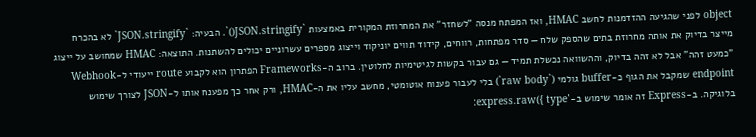object לפני שהגיעה ההזדמנות לחשב HMAC, ואז המפתח מנסה "לשחזר" את המחרוזת המקורית באמצעות `JSON.stringify()`. הבעיה: `JSON.stringify` לא בהכרח מייצר בדיוק את אותה מחרוזת בתים שהספק שלח — סדר מפתחות, רווחים, קידוד תווים יוניקוד וייצוג מספרים עשרוניים יכולים להשתנות. התוצאה: HMAC שמחושב על ייצוג "כמעט זהה" אבל לא זהה בדיוק, וההשוואה נכשלת תמיד — גם עבור בקשות לגיטימיות לחלוטין. ברוב ה-Frameworks הפתרון הוא לקבוע route ייעודי ל-Webhook endpoint שמקבל את הגוף כ-buffer גולמי (`raw body`) בלי לעבור פענוח אוטומטי, מחשב עליו את ה-HMAC, ורק אחר כך מפענח אותו ל-JSON לצורך שימוש בלוגיקה. ב-Express זה אומר שימוש ב-`express.raw({ type: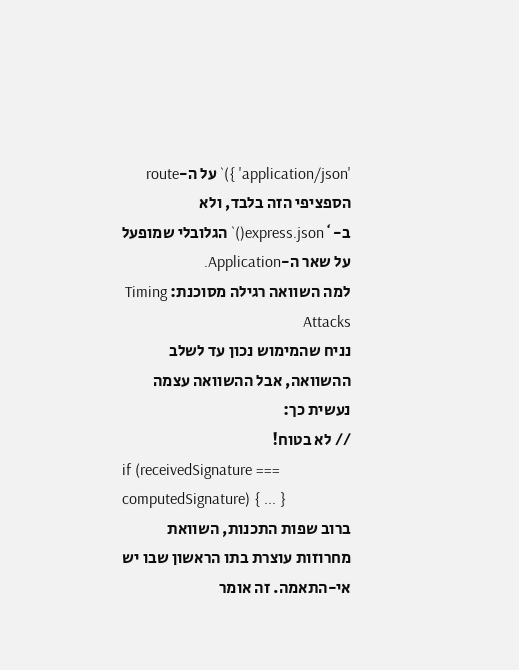'application/json' })` על ה-route הספציפי הזה בלבד, ולא ב-`express.json()` הגלובלי שמופעל על שאר ה-Application.
למה השוואה רגילה מסוכנת: Timing Attacks
נניח שהמימוש נכון עד לשלב ההשוואה, אבל ההשוואה עצמה נעשית כך:
// לא בטוח!
if (receivedSignature === computedSignature) { ... }
ברוב שפות התכנות, השוואת מחרוזות עוצרת בתו הראשון שבו יש אי-התאמה. זה אומר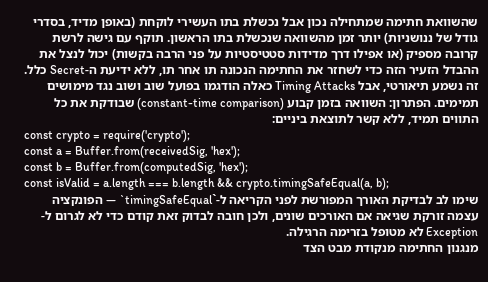שהשוואת חתימה שמתחילה נכון אבל נכשלת בתו העשירי לוקחת (באופן מדיד, בסדרי גודל של ננושניות) יותר זמן מהשוואה שנכשלת בתו הראשון. תוקף עם גישה לרשת קרובה מספיק (או אפילו דרך מדידות סטטיסטיות על פני הרבה בקשות) יכול לנצל את ההבדל הזעיר הזה כדי לשחזר את החתימה הנכונה תו אחר תו, ללא ידיעת ה-Secret כלל. זה נשמע תיאורטי, אבל Timing Attacks כאלה הודגמו בפועל שוב ושוב נגד מימושים תמימים. הפתרון: השוואה בזמן קבוע (constant-time comparison) שבודקת את כל התווים תמיד, ללא קשר לתוצאת ביניים:
const crypto = require('crypto');
const a = Buffer.from(receivedSig, 'hex');
const b = Buffer.from(computedSig, 'hex');
const isValid = a.length === b.length && crypto.timingSafeEqual(a, b);
שימו לב לבדיקת האורך המפורשת לפני הקריאה ל-`timingSafeEqual` — הפונקציה עצמה זורקת שגיאה אם האורכים שונים, ולכן חובה לבדוק זאת קודם כדי לא לגרום ל-Exception לא מטופל בזרימה הרגילה.
מנגנון החתימה מנקודת מבט הצד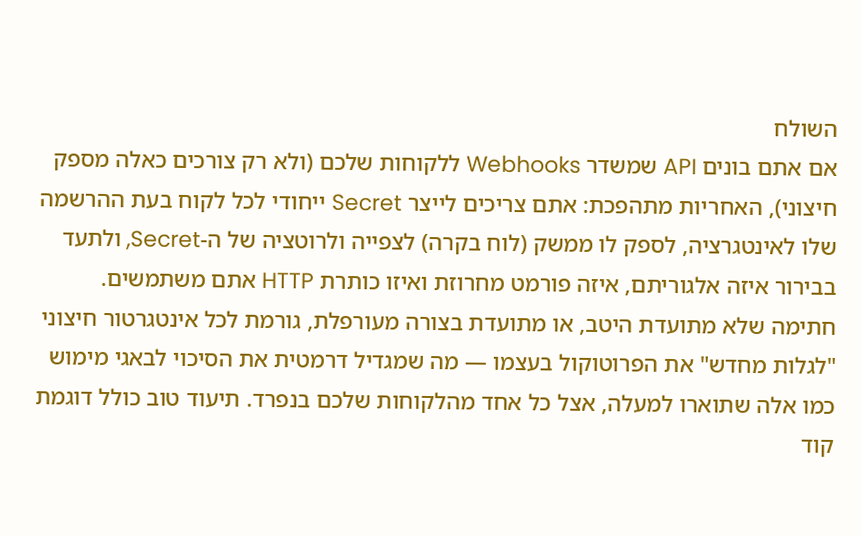השולח
אם אתם בונים API שמשדר Webhooks ללקוחות שלכם (ולא רק צורכים כאלה מספק חיצוני), האחריות מתהפכת: אתם צריכים לייצר Secret ייחודי לכל לקוח בעת ההרשמה שלו לאינטגרציה, לספק לו ממשק (לוח בקרה) לצפייה ולרוטציה של ה-Secret, ולתעד בבירור איזה אלגוריתם, איזה פורמט מחרוזת ואיזו כותרת HTTP אתם משתמשים. חתימה שלא מתועדת היטב, או מתועדת בצורה מעורפלת, גורמת לכל אינטגרטור חיצוני "לגלות מחדש" את הפרוטוקול בעצמו — מה שמגדיל דרמטית את הסיכוי לבאגי מימוש כמו אלה שתוארו למעלה, אצל כל אחד מהלקוחות שלכם בנפרד. תיעוד טוב כולל דוגמת קוד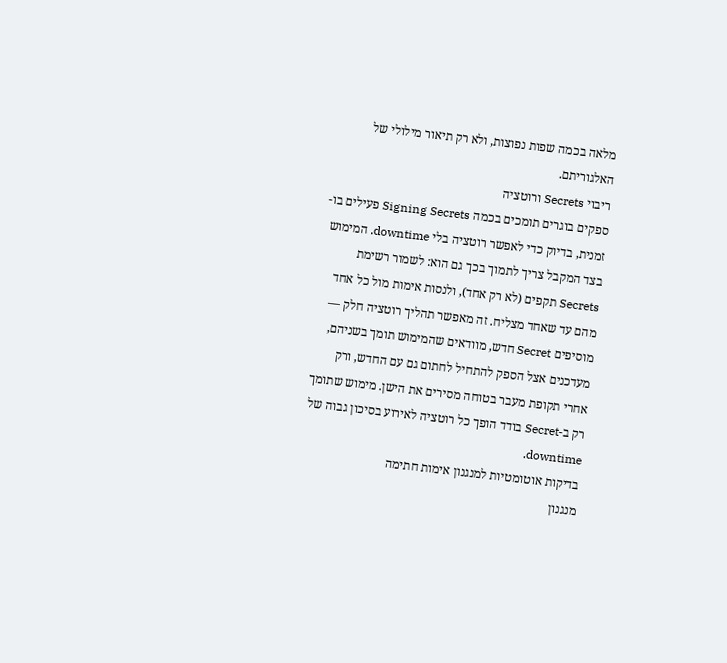מלאה בכמה שפות נפוצות, ולא רק תיאור מילולי של האלגוריתם.
ריבוי Secrets ורוטציה
ספקים בוגרים תומכים בכמה Signing Secrets פעילים בו-זמנית, בדיוק כדי לאפשר רוטציה בלי downtime. המימוש בצד המקבל צריך לתמוך בכך גם הוא: לשמור רשימת Secrets תקפים (לא רק אחד), ולנסות אימות מול כל אחד מהם עד שאחד מצליח. זה מאפשר תהליך רוטציה חלק — מוסיפים Secret חדש, מוודאים שהמימוש תומך בשניהם, מעדכנים אצל הספק להתחיל לחתום גם עם החדש, ורק אחרי תקופת מעבר בטוחה מסירים את הישן. מימוש שתומך רק ב-Secret בודד הופך כל רוטציה לאירוע בסיכון גבוה של downtime.
בדיקות אוטומטיות למנגנון אימות חתימה
מנגנון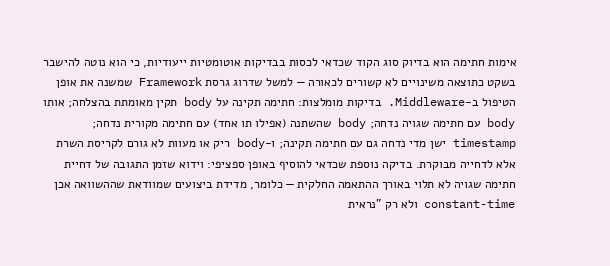אימות חתימה הוא בדיוק סוג הקוד שכדאי לכסות בבדיקות אוטומטיות ייעודיות, כי הוא נוטה להישבר בשקט כתוצאה משינויים לא קשורים לכאורה — למשל שדרוג גרסת Framework שמשנה את אופן הטיפול ב-Middleware. בדיקות מומלצות: חתימה תקינה על body תקין מאומתת בהצלחה; אותו body עם חתימה שגויה נדחה; body שהשתנה (אפילו תו אחד) עם חתימה מקורית נדחה; timestamp ישן מדי נדחה גם עם חתימה תקינה; ו-body ריק או מעוות לא גורם לקריסת השרת אלא לדחייה מבוקרת. בדיקה נוספת שכדאי להוסיף באופן ספציפי: וידוא שזמן התגובה של דחיית חתימה שגויה לא תלוי באורך ההתאמה החלקית — כלומר, מדידת ביצועים שמוודאת שההשוואה אכן constant-time ולא רק "נראית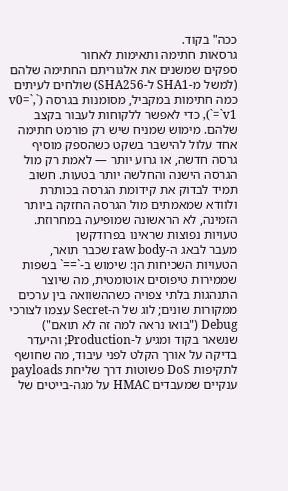ככה" בקוד.
גרסאות חתימה ותאימות לאחור
ספקים שמשנים את אלגוריתם החתימה שלהם (למשל מ-SHA1 ל-SHA256) שולחים לעיתים כמה חתימות במקביל, מסומנות בגרסה (`v0=`, `v1=`), כדי לאפשר ללקוחות לעבור בקצב שלהם. מימוש שמניח שיש רק פורמט חתימה אחד עלול להישבר בשקט כשהספק מוסיף גרסה חדשה, או גרוע יותר — לאמת רק מול הגרסה הישנה והחלשה יותר בטעות. חשוב תמיד לבדוק את קידומת הגרסה בכותרת ולוודא שמאמתים מול הגרסה החזקה ביותר הזמינה, לא הראשונה שמופיעה במחרוזת.
טעויות נפוצות שראינו בפרודקשן
מעבר לבאג ה-raw body שכבר תואר, הטעויות השכיחות הן: שימוש ב-`==` בשפות שממירות טיפוסים אוטומטית, מה שיוצר התנהגות בלתי צפויה כשההשוואה בין ערכים ממקורות שונים; לוג של ה-Secret עצמו לצורכי Debug ("בואו נראה למה זה לא תואם") שנשאר בקוד ומגיע ל-Production; והיעדר בדיקה על אורך הקלט לפני עיבוד, מה שחושף לתקיפות DoS פשוטות דרך שליחת payloads ענקיים שמעבדים HMAC על מגה-בייטים של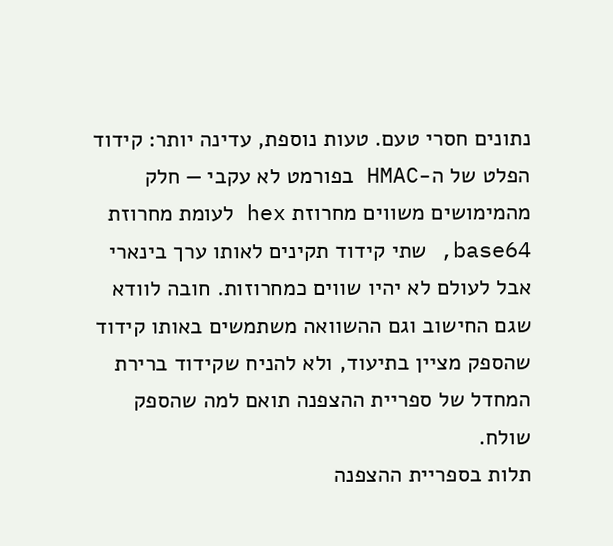נתונים חסרי טעם. טעות נוספת, עדינה יותר: קידוד הפלט של ה-HMAC בפורמט לא עקבי — חלק מהמימושים משווים מחרוזת hex לעומת מחרוזת base64, שתי קידוד תקינים לאותו ערך בינארי אבל לעולם לא יהיו שווים כמחרוזות. חובה לוודא שגם החישוב וגם ההשוואה משתמשים באותו קידוד שהספק מציין בתיעוד, ולא להניח שקידוד ברירת המחדל של ספריית ההצפנה תואם למה שהספק שולח.
תלות בספריית ההצפנה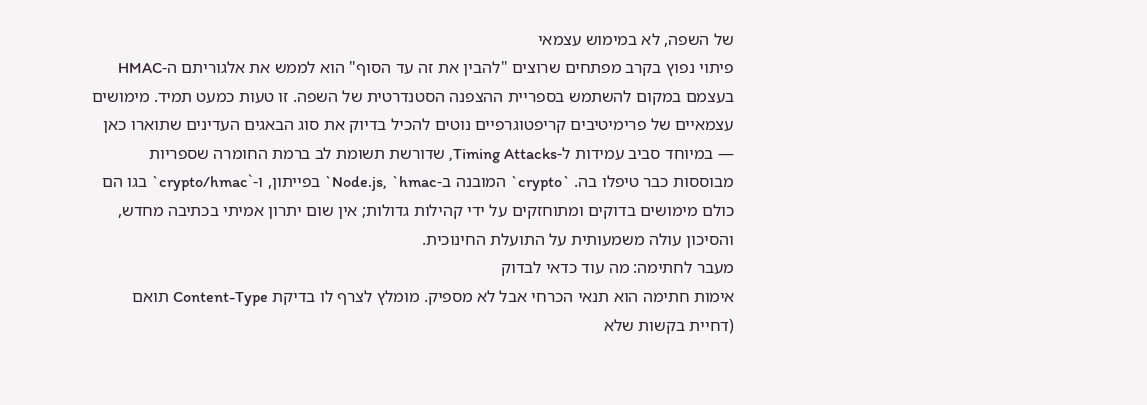של השפה, לא במימוש עצמאי
פיתוי נפוץ בקרב מפתחים שרוצים "להבין את זה עד הסוף" הוא לממש את אלגוריתם ה-HMAC בעצמם במקום להשתמש בספריית ההצפנה הסטנדרטית של השפה. זו טעות כמעט תמיד. מימושים עצמאיים של פרימיטיבים קריפטוגרפיים נוטים להכיל בדיוק את סוג הבאגים העדינים שתוארו כאן — במיוחד סביב עמידות ל-Timing Attacks, שדורשת תשומת לב ברמת החומרה שספריות מבוססות כבר טיפלו בה. `crypto` המובנה ב-Node.js, `hmac` בפייתון, ו-`crypto/hmac` בגו הם כולם מימושים בדוקים ומתוחזקים על ידי קהילות גדולות; אין שום יתרון אמיתי בכתיבה מחדש, והסיכון עולה משמעותית על התועלת החינוכית.
מעבר לחתימה: מה עוד כדאי לבדוק
אימות חתימה הוא תנאי הכרחי אבל לא מספיק. מומלץ לצרף לו בדיקת Content-Type תואם (דחיית בקשות שלא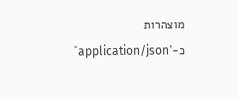מוצהרות כ-`application/json`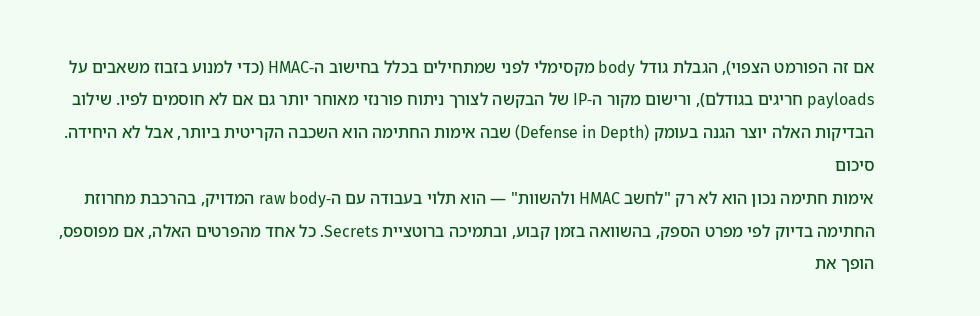אם זה הפורמט הצפוי), הגבלת גודל body מקסימלי לפני שמתחילים בכלל בחישוב ה-HMAC (כדי למנוע בזבוז משאבים על payloads חריגים בגודלם), ורישום מקור ה-IP של הבקשה לצורך ניתוח פורנזי מאוחר יותר גם אם לא חוסמים לפיו. שילוב הבדיקות האלה יוצר הגנה בעומק (Defense in Depth) שבה אימות החתימה הוא השכבה הקריטית ביותר, אבל לא היחידה.
סיכום
אימות חתימה נכון הוא לא רק "לחשב HMAC ולהשוות" — הוא תלוי בעבודה עם ה-raw body המדויק, בהרכבת מחרוזת החתימה בדיוק לפי מפרט הספק, בהשוואה בזמן קבוע, ובתמיכה ברוטציית Secrets. כל אחד מהפרטים האלה, אם מפוספס, הופך את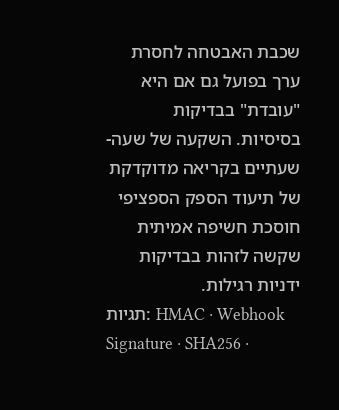שכבת האבטחה לחסרת ערך בפועל גם אם היא "עובדת" בבדיקות בסיסיות. השקעה של שעה-שעתיים בקריאה מדוקדקת של תיעוד הספק הספציפי חוסכת חשיפה אמיתית שקשה לזהות בבדיקות ידניות רגילות.
תגיות: HMAC · Webhook Signature · SHA256 ·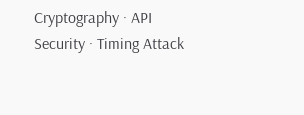Cryptography · API Security · Timing Attack